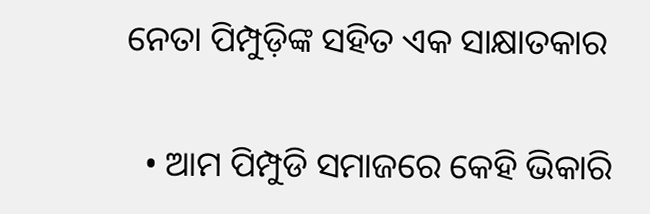ନେତା ପିମ୍ପୁଡ଼ିଙ୍କ ସହିତ ଏକ ସାକ୍ଷାତକାର

  • ଆମ ପିମ୍ପୁଡି ସମାଜରେ କେହି ଭିକାରି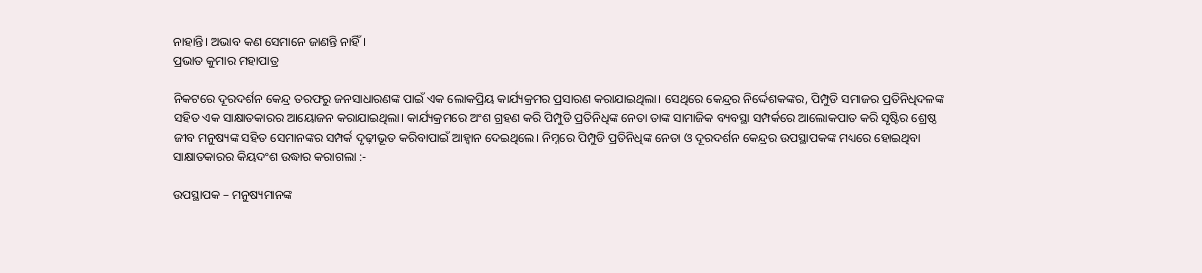ନାହାନ୍ତି। ଅଭାବ କଣ ସେମାନେ ଜାଣନ୍ତି ନାହିଁ ।
ପ୍ରଭାତ କୁମାର ମହାପାତ୍ର

ନିକଟରେ ଦୂରଦର୍ଶନ କେନ୍ଦ୍ର ତରଫରୁ ଜନସାଧାରଣଙ୍କ ପାଇଁ ଏକ ଲୋକପ୍ରିୟ କାର୍ଯ୍ୟକ୍ରମର ପ୍ରସାରଣ କରାଯାଇଥିଲା। ସେଥିରେ କେନ୍ଦ୍ରର ନିର୍ଦ୍ଦେଶକଙ୍କର, ପିମ୍ପୁଡି ସମାଜର ପ୍ରତିନିଧିଦଳଙ୍କ ସହିତ ଏକ ସାକ୍ଷାତକାରର ଆୟୋଜନ କରାଯାଇଥିଲା। କାର୍ଯ୍ୟକ୍ରମରେ ଅଂଶ ଗ୍ରହଣ କରି ପିମ୍ପୁଡି ପ୍ରତିନିଧିଙ୍କ ନେତା ତାଙ୍କ ସାମାଜିକ ବ୍ୟବସ୍ଥା ସମ୍ପର୍କରେ ଆଲୋକପାତ କରି ସୃଷ୍ଟିର ଶ୍ରେଷ୍ଠ ଜୀବ ମନୁଷ୍ୟଙ୍କ ସହିତ ସେମାନଙ୍କର ସମ୍ପର୍କ ଦୃଢ଼ୀଭୂତ କରିବାପାଇଁ ଆହ୍ୱାନ ଦେଇଥିଲେ। ନିମ୍ନରେ ପିମ୍ପୁଡି ପ୍ରତିନିଧିଙ୍କ ନେତା ଓ ଦୂରଦର୍ଶନ କେନ୍ଦ୍ରର ଉପସ୍ଥାପକଙ୍କ ମଧ୍ୟରେ ହୋଇଥିବା ସାକ୍ଷାତକାରର କିୟଦଂଶ ଉଦ୍ଧାର କରାଗଲା :-

ଉପସ୍ଥାପକ – ମନୁଷ୍ୟମାନଙ୍କ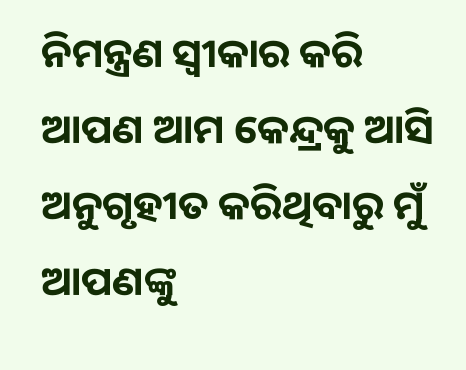ନିମନ୍ତ୍ରଣ ସ୍ୱୀକାର କରି ଆପଣ ଆମ କେନ୍ଦ୍ରକୁ ଆସି ଅନୁଗୃହୀତ କରିଥିବାରୁ ମୁଁ ଆପଣଙ୍କୁ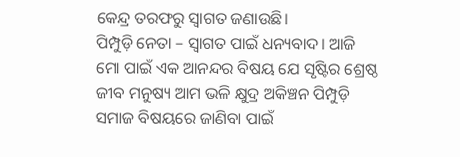କେନ୍ଦ୍ର ତରଫରୁ ସ୍ୱାଗତ ଜଣାଉଛି।
ପିମ୍ପୁଡ଼ି ନେତା – ସ୍ୱାଗତ ପାଇଁ ଧନ୍ୟବାଦ। ଆଜି ମୋ ପାଇଁ ଏକ ଆନନ୍ଦର ବିଷୟ ଯେ ସୃଷ୍ଟିର ଶ୍ରେଷ୍ଠ ଜୀବ ମନୁଷ୍ୟ ଆମ ଭଳି କ୍ଷୁଦ୍ର ଅକିଞ୍ଚନ ପିମ୍ପୁଡ଼ି ସମାଜ ବିଷୟରେ ଜାଣିବା ପାଇଁ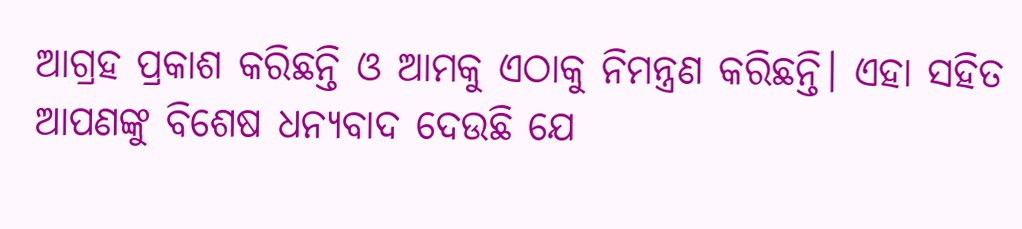ଆଗ୍ରହ ପ୍ରକାଶ କରିଛନ୍ତି ଓ ଆମକୁ ଏଠାକୁ ନିମନ୍ତ୍ରଣ କରିଛନ୍ତି। ଏହା ସହିତ ଆପଣଙ୍କୁ ବିଶେଷ ଧନ୍ୟବାଦ ଦେଉଛି ଯେ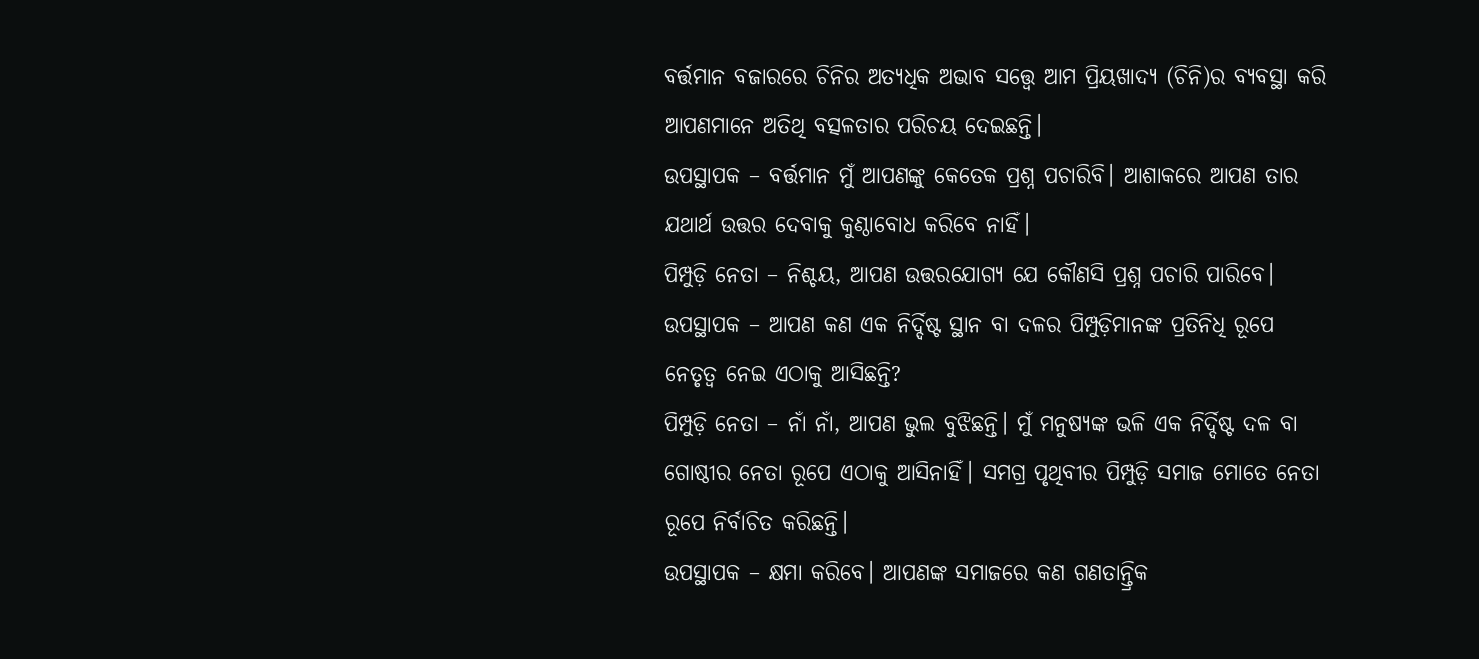ବର୍ତ୍ତମାନ ବଜାରରେ ଚିନିର ଅତ୍ୟଧିକ ଅଭାବ ସତ୍ତ୍ୱେ ଆମ ପ୍ରିୟଖାଦ୍ୟ (ଚିନି)ର ବ୍ୟବସ୍ଥା କରି ଆପଣମାନେ ଅତିଥି ବତ୍ସଳତାର ପରିଚୟ ଦେଇଛନ୍ତି।
ଉପସ୍ଥାପକ – ବର୍ତ୍ତମାନ ମୁଁ ଆପଣଙ୍କୁ କେତେକ ପ୍ରଶ୍ନ ପଚାରିବି। ଆଶାକରେ ଆପଣ ତାର ଯଥାର୍ଥ ଉତ୍ତର ଦେବାକୁ କୁଣ୍ଠାବୋଧ କରିବେ ନାହିଁ।
ପିମ୍ପୁଡ଼ି ନେତା – ନିଶ୍ଚୟ, ଆପଣ ଉତ୍ତରଯୋଗ୍ୟ ଯେ କୌଣସି ପ୍ରଶ୍ନ ପଚାରି ପାରିବେ।
ଉପସ୍ଥାପକ – ଆପଣ କଣ ଏକ ନିର୍ଦ୍ଦିଷ୍ଟ ସ୍ଥାନ ବା ଦଳର ପିମ୍ପୁଡ଼ିମାନଙ୍କ ପ୍ରତିନିଧି ରୂପେ ନେତୃତ୍ୱ ନେଇ ଏଠାକୁ ଆସିଛନ୍ତି?
ପିମ୍ପୁଡ଼ି ନେତା – ନାଁ ନାଁ, ଆପଣ ଭୁଲ ବୁଝିଛନ୍ତି। ମୁଁ ମନୁଷ୍ୟଙ୍କ ଭଳି ଏକ ନିର୍ଦ୍ଦିଷ୍ଟ ଦଳ ବା ଗୋଷ୍ଠୀର ନେତା ରୂପେ ଏଠାକୁ ଆସିନାହିଁ। ସମଗ୍ର ପୃଥିବୀର ପିମ୍ପୁଡ଼ି ସମାଜ ମୋତେ ନେତା ରୂପେ ନିର୍ବାଚିତ କରିଛନ୍ତି।
ଉପସ୍ଥାପକ – କ୍ଷମା କରିବେ। ଆପଣଙ୍କ ସମାଜରେ କଣ ଗଣତାନ୍ତ୍ରିକ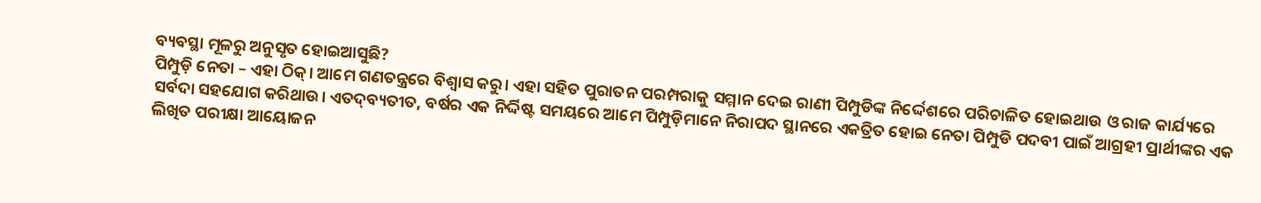ବ୍ୟବସ୍ଥା ମୂଳରୁ ଅନୁସୃତ ହୋଇଆସୁଛି?
ପିମ୍ପୁଡ଼ି ନେତା – ଏହା ଠିକ୍। ଆମେ ଗଣତନ୍ତ୍ରରେ ବିଶ୍ୱାସ କରୁ। ଏହା ସହିତ ପୁରାତନ ପରମ୍ପରାକୁ ସମ୍ମାନ ଦେଇ ରାଣୀ ପିମ୍ପୁଡିଙ୍କ ନିର୍ଦ୍ଦେଶରେ ପରିଚାଳିତ ହୋଇଥାଉ ଓ ରାଜ କାର୍ଯ୍ୟରେ ସର୍ବଦା ସହଯୋଗ କରିଥାଉ। ଏତଦ୍‌ବ୍ୟତୀତ, ବର୍ଷର ଏକ ନିର୍ଦ୍ଦିଷ୍ଟ ସମୟରେ ଆମେ ପିମ୍ପୁଡ଼ିମାନେ ନିରାପଦ ସ୍ଥାନରେ ଏକତ୍ରିତ ହୋଇ ନେତା ପିମ୍ପୁଡି ପଦବୀ ପାଇଁ ଆଗ୍ରହୀ ପ୍ରାର୍ଥୀଙ୍କର ଏକ ଲିଖିତ ପରୀକ୍ଷା ଆୟୋଜନ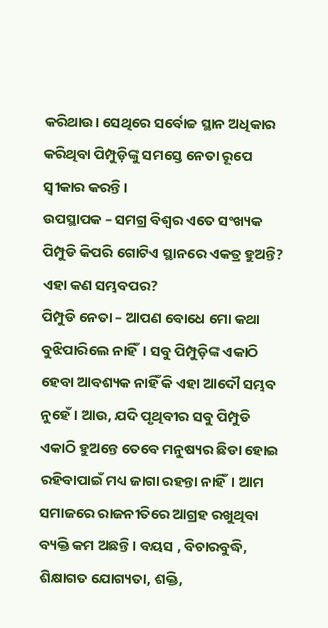କରିଥାଉ। ସେଥିରେ ସର୍ବୋଚ୍ଚ ସ୍ଥାନ ଅଧିକାର କରିଥିବା ପିମ୍ପୁଡ଼ିଙ୍କୁ ସମସ୍ତେ ନେତା ରୂପେ ସ୍ୱୀକାର କରନ୍ତି।
ଉପସ୍ଥାପକ – ସମଗ୍ର ବିଶ୍ୱର ଏତେ ସଂଖ୍ୟକ ପିମ୍ପୁଡି କିପରି ଗୋଟିଏ ସ୍ଥାନରେ ଏକତ୍ର ହୁଅନ୍ତି? ଏହା କଣ ସମ୍ଭବପର?
ପିମ୍ପୁଡି ନେତା – ଆପଣ ବୋଧେ ମୋ କଥା ବୁଝିପାରିଲେ ନାହିଁ। ସବୁ ପିମ୍ପୁଡ଼ିଙ୍କ ଏକାଠି ହେବା ଆବଶ୍ୟକ ନାହିଁ କି ଏହା ଆଦୌ ସମ୍ଭବ ନୁହେଁ। ଆଉ, ଯଦି ପୃଥିବୀର ସବୁ ପିମ୍ପୁଡି ଏକାଠି ହୁଅନ୍ତେ ତେବେ ମନୁଷ୍ୟର ଛିଡା ହୋଇ ରହିବାପାଇଁ ମଧ୍ୟ ଜାଗା ରହନ୍ତା ନାହିଁ। ଆମ ସମାଜରେ ରାଜନୀତିରେ ଆଗ୍ରହ ରଖୁଥିବା ବ୍ୟକ୍ତି କମ ଅଛନ୍ତି। ବୟସ , ବିଚାରବୁଦ୍ଧି, ଶିକ୍ଷାଗତ ଯୋଗ୍ୟତା, ଶକ୍ତି,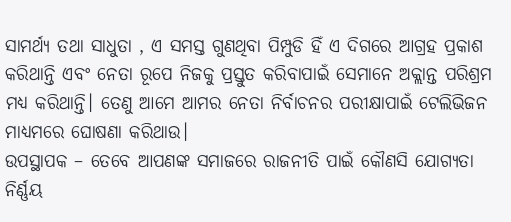ସାମର୍ଥ୍ୟ ତଥା ସାଧୁତା , ଏ ସମସ୍ତ ଗୁଣଥିବା ପିମ୍ପୁଡି ହିଁ ଏ ଦିଗରେ ଆଗ୍ରହ ପ୍ରକାଶ କରିଥାନ୍ତି ଏବଂ ନେତା ରୂପେ ନିଜକୁ ପ୍ରସ୍ତୁତ କରିବାପାଇଁ ସେମାନେ ଅକ୍ଲାନ୍ତ ପରିଶ୍ରମ ମଧ୍ୟ କରିଥାନ୍ତି। ତେଣୁ ଆମେ ଆମର ନେତା ନିର୍ବାଚନର ପରୀକ୍ଷାପାଇଁ ଟେଲିଭିଜନ ମାଧ୍ୟମରେ ଘୋଷଣା କରିଥାଉ।
ଉପସ୍ଥାପକ – ତେବେ ଆପଣଙ୍କ ସମାଜରେ ରାଜନୀତି ପାଇଁ କୌଣସି ଯୋଗ୍ୟତା ନିର୍ଣ୍ଣୟ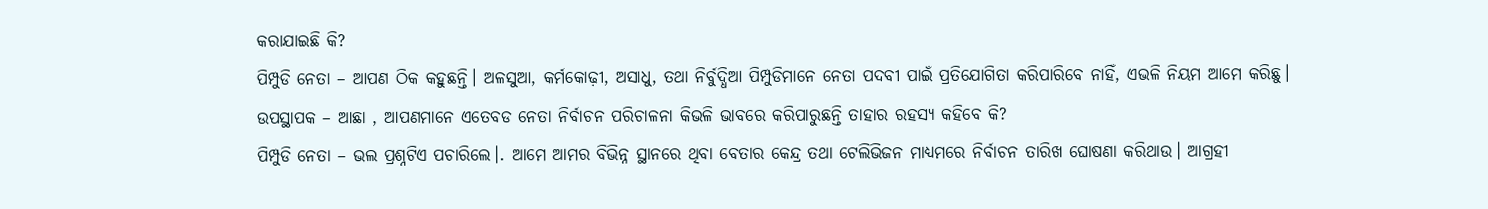କରାଯାଇଛି କି?
ପିମ୍ପୁଡି ନେତା – ଆପଣ ଠିକ କହୁଛନ୍ତି। ଅଳସୁଆ, କର୍ମକୋଢ଼ୀ, ଅସାଧୁ, ତଥା ନିର୍ବୁଦ୍ଧିଆ ପିମ୍ପୁଡିମାନେ ନେତା ପଦବୀ ପାଇଁ ପ୍ରତିଯୋଗିତା କରିପାରିବେ ନାହିଁ, ଏଭଳି ନିୟମ ଆମେ କରିଛୁ।
ଉପସ୍ଥାପକ – ଆଛା , ଆପଣମାନେ ଏତେବଡ ନେତା ନିର୍ବାଚନ ପରିଚାଳନା କିଭଳି ଭାବରେ କରିପାରୁଛନ୍ତି ତାହାର ରହସ୍ୟ କହିବେ କି?
ପିମ୍ପୁଡି ନେତା – ଭଲ ପ୍ରଶ୍ନଟିଏ ପଚାରିଲେ।. ଆମେ ଆମର ବିଭିନ୍ନ ସ୍ଥାନରେ ଥିବା ବେତାର କେନ୍ଦ୍ର ତଥା ଟେଲିଭିଜନ ମାଧ୍ୟମରେ ନିର୍ବାଚନ ତାରିଖ ଘୋଷଣା କରିଥାଉ। ଆଗ୍ରହୀ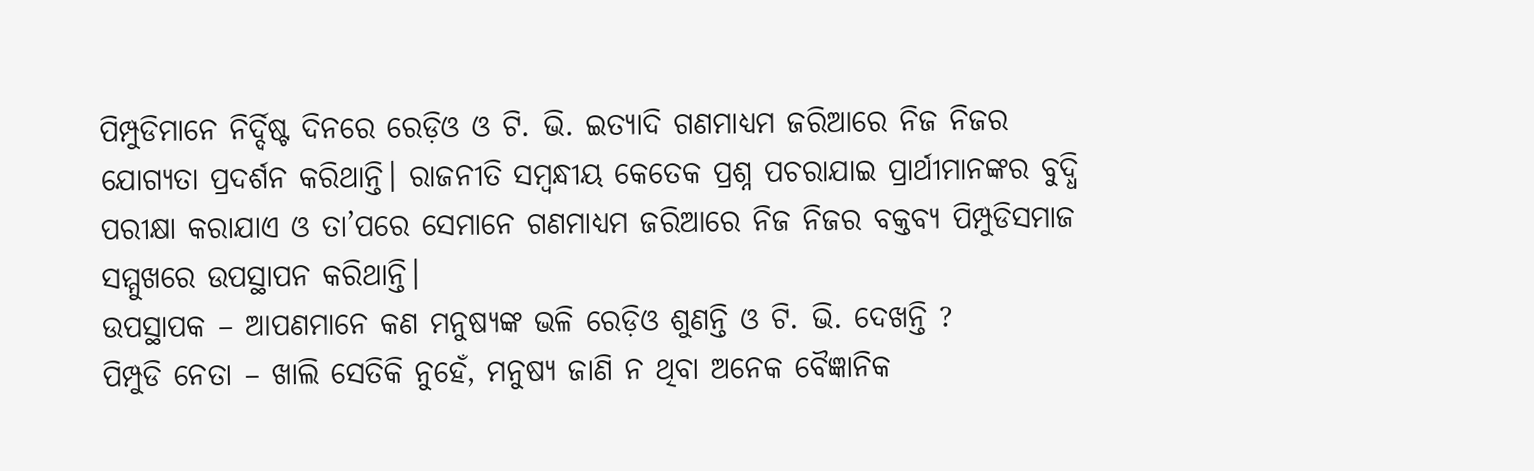ପିମ୍ପୁଡିମାନେ ନିର୍ଦ୍ଦିଷ୍ଟ ଦିନରେ ରେଡ଼ିଓ ଓ ଟି. ଭି. ଇତ୍ୟାଦି ଗଣମାଧ୍ୟମ ଜରିଆରେ ନିଜ ନିଜର ଯୋଗ୍ୟତା ପ୍ରଦର୍ଶନ କରିଥାନ୍ତି। ରାଜନୀତି ସମ୍ବନ୍ଧୀୟ କେତେକ ପ୍ରଶ୍ନ ପଚରାଯାଇ ପ୍ରାର୍ଥୀମାନଙ୍କର ବୁଦ୍ଧି ପରୀକ୍ଷା କରାଯାଏ ଓ ତା’ପରେ ସେମାନେ ଗଣମାଧ୍ୟମ ଜରିଆରେ ନିଜ ନିଜର ବକ୍ତବ୍ୟ ପିମ୍ପୁଡିସମାଜ ସମ୍ମୁଖରେ ଉପସ୍ଥାପନ କରିଥାନ୍ତି।
ଉପସ୍ଥାପକ – ଆପଣମାନେ କଣ ମନୁଷ୍ୟଙ୍କ ଭଳି ରେଡ଼ିଓ ଶୁଣନ୍ତି ଓ ଟି. ଭି. ଦେଖନ୍ତି ?
ପିମ୍ପୁଡି ନେତା – ଖାଲି ସେତିକି ନୁହେଁ, ମନୁଷ୍ୟ ଜାଣି ନ ଥିବା ଅନେକ ବୈଜ୍ଞାନିକ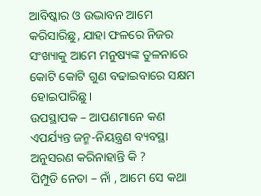ଆବିଷ୍କାର ଓ ଉଦ୍ଭାବନ ଆମେ କରିସାରିଛୁ, ଯାହା ଫଳରେ ନିଜର ସଂଖ୍ୟାକୁ ଆମେ ମନୁଷ୍ୟଙ୍କ ତୁଳନାରେ କୋଟି କୋଟି ଗୁଣ ବଢାଇବାରେ ସକ୍ଷମ ହୋଇପାରିଛୁ।
ଉପସ୍ଥାପକ – ଆପଣମାନେ କଣ ଏପର୍ଯ୍ୟନ୍ତ ଜନ୍ମ-ନିୟନ୍ତ୍ରଣ ବ୍ୟବସ୍ଥା ଅନୁସରଣ କରିନାହାନ୍ତି କି ?
ପିମ୍ପୁଡି ନେତା – ନାଁ , ଆମେ ସେ କଥା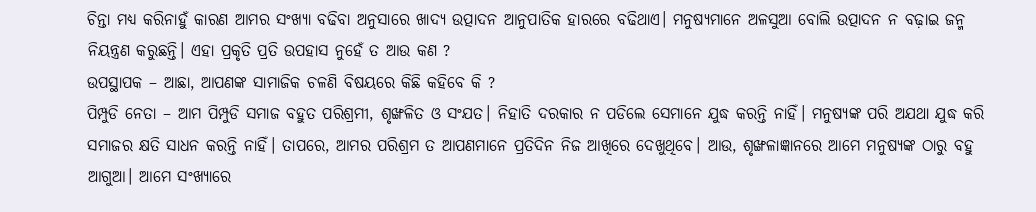ଚିନ୍ତା ମଧ୍ୟ କରିନାହୁଁ କାରଣ ଆମର ସଂଖ୍ୟା ବଢିବା ଅନୁସାରେ ଖାଦ୍ୟ ଉତ୍ପାଦନ ଆନୁପାତିକ ହାରରେ ବଢିଥାଏ। ମନୁଷ୍ୟମାନେ ଅଳସୁଆ ବୋଲି ଉତ୍ପାଦନ ନ ବଢ଼ାଇ ଜନ୍ମ ନିୟନ୍ତ୍ରଣ କରୁଛନ୍ତି। ଏହା ପ୍ରକୃତି ପ୍ରତି ଉପହାସ ନୁହେଁ ତ ଆଉ କଣ ?
ଉପସ୍ଥାପକ – ଆଛା, ଆପଣଙ୍କ ସାମାଜିକ ଚଳଣି ବିଷୟରେ କିଛି କହିବେ କି ?
ପିମ୍ପୁଡି ନେତା – ଆମ ପିମ୍ପୁଡି ସମାଜ ବହୁତ ପରିଶ୍ରମୀ, ଶୃଙ୍ଖଳିତ ଓ ସଂଯତ। ନିହାତି ଦରକାର ନ ପଡିଲେ ସେମାନେ ଯୁଦ୍ଧ କରନ୍ତି ନାହିଁ। ମନୁଷ୍ୟଙ୍କ ପରି ଅଯଥା ଯୁଦ୍ଧ କରି ସମାଜର କ୍ଷତି ସାଧନ କରନ୍ତି ନାହିଁ। ତାପରେ, ଆମର ପରିଶ୍ରମ ତ ଆପଣମାନେ ପ୍ରତିଦିନ ନିଜ ଆଖିରେ ଦେଖୁଥିବେ। ଆଉ, ଶୃଙ୍ଖଳାଜ୍ଞାନରେ ଆମେ ମନୁଷ୍ୟଙ୍କ ଠାରୁ ବହୁ ଆଗୁଆ। ଆମେ ସଂଖ୍ୟାରେ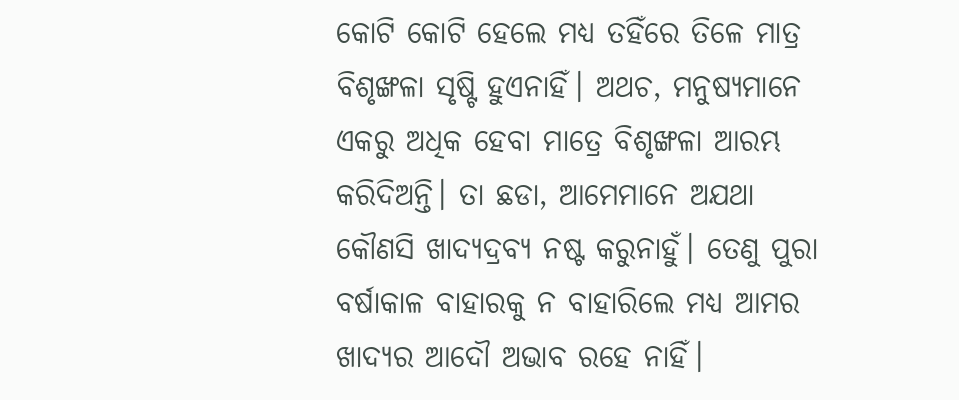କୋଟି କୋଟି ହେଲେ ମଧ୍ୟ ତହିଁରେ ତିଳେ ମାତ୍ର ବିଶୃଙ୍ଖଳା ସୃଷ୍ଟି ହୁଏନାହିଁ। ଅଥଚ, ମନୁଷ୍ୟମାନେ ଏକରୁ ଅଧିକ ହେବା ମାତ୍ରେ ବିଶୃଙ୍ଖଳା ଆରମ୍ଭ କରିଦିଅନ୍ତି। ତା ଛଡା, ଆମେମାନେ ଅଯଥା କୌଣସି ଖାଦ୍ୟଦ୍ରବ୍ୟ ନଷ୍ଟ କରୁନାହୁଁ। ତେଣୁ ପୁରା ବର୍ଷାକାଳ ବାହାରକୁ ନ ବାହାରିଲେ ମଧ୍ୟ ଆମର ଖାଦ୍ୟର ଆଦୌ ଅଭାବ ରହେ ନାହିଁ।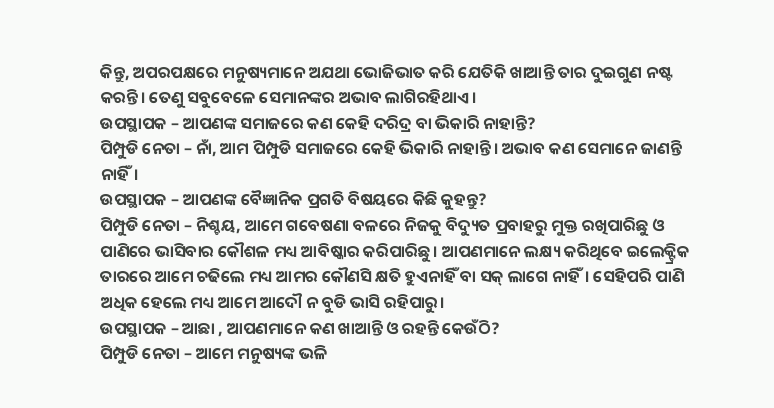କିନ୍ତୁ, ଅପରପକ୍ଷରେ ମନୁଷ୍ୟମାନେ ଅଯଥା ଭୋଜିଭାତ କରି ଯେତିକି ଖାଆନ୍ତି ତାର ଦୁଇଗୁଣ ନଷ୍ଟ କରନ୍ତି। ତେଣୁ ସବୁବେଳେ ସେମାନଙ୍କର ଅଭାବ ଲାଗିରହିଥାଏ।
ଉପସ୍ଥାପକ – ଆପଣଙ୍କ ସମାଜରେ କଣ କେହି ଦରିଦ୍ର ବା ଭିକାରି ନାହାନ୍ତି?
ପିମ୍ପୁଡି ନେତା – ନାଁ, ଆମ ପିମ୍ପୁଡି ସମାଜରେ କେହି ଭିକାରି ନାହାନ୍ତି। ଅଭାବ କଣ ସେମାନେ ଜାଣନ୍ତି ନାହିଁ।
ଉପସ୍ଥାପକ – ଆପଣଙ୍କ ବୈଜ୍ଞାନିକ ପ୍ରଗତି ବିଷୟରେ କିଛି କୁହନ୍ତୁ?
ପିମ୍ପୁଡି ନେତା – ନିଶ୍ଚୟ, ଆମେ ଗବେଷଣା ବଳରେ ନିଜକୁ ବିଦ୍ୟୁତ ପ୍ରବାହରୁ ମୁକ୍ତ ରଖିପାରିଛୁ ଓ ପାଣିରେ ଭାସିବାର କୌଶଳ ମଧ୍ୟ ଆବିଷ୍କାର କରିପାରିଛୁ। ଆପଣମାନେ ଲକ୍ଷ୍ୟ କରିଥିବେ ଇଲେକ୍ଟ୍ରିକ ତାରରେ ଆମେ ଚଢିଲେ ମଧ୍ୟ ଆମର କୌଣସି କ୍ଷତି ହୁଏନାହିଁ ବା ସକ୍ ଲାଗେ ନାହିଁ। ସେହିପରି ପାଣି ଅଧିକ ହେଲେ ମଧ୍ୟ ଆମେ ଆଦୌ ନ ବୁଡି ଭାସି ରହିପାରୁ।
ଉପସ୍ଥାପକ – ଆଛା , ଆପଣମାନେ କଣ ଖାଆନ୍ତି ଓ ରହନ୍ତି କେଉଁଠି?
ପିମ୍ପୁଡି ନେତା – ଆମେ ମନୁଷ୍ୟଙ୍କ ଭଳି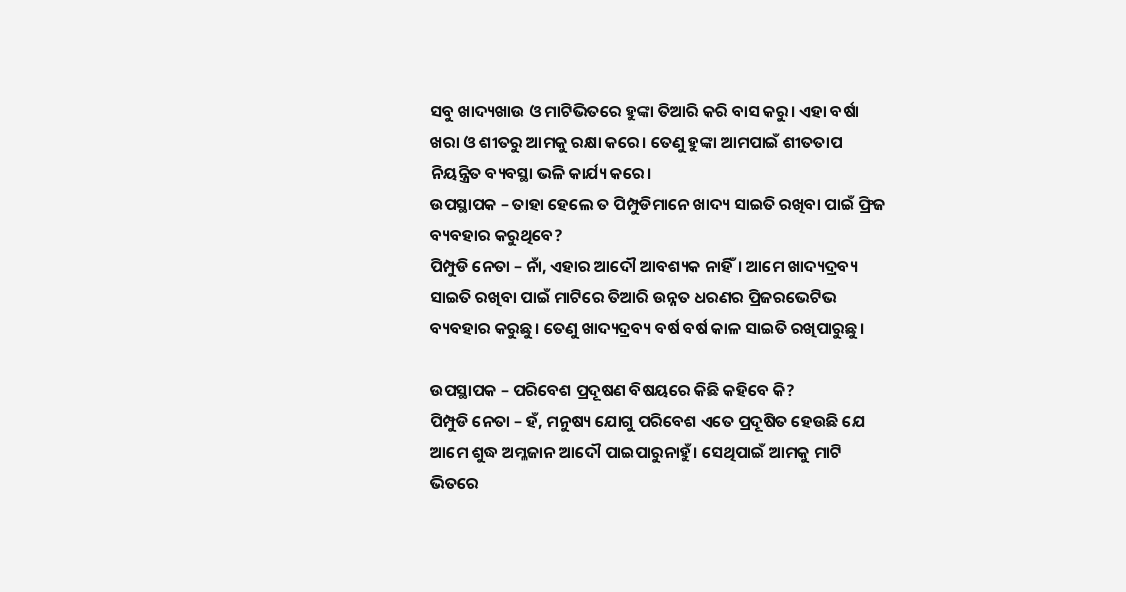ସବୁ ଖାଦ୍ୟଖାଉ ଓ ମାଟିଭିତରେ ହୁଙ୍କା ତିଆରି କରି ବାସ କରୁ। ଏହା ବର୍ଷା ଖରା ଓ ଶୀତରୁ ଆମକୁ ରକ୍ଷା କରେ। ତେଣୁ ହୁଙ୍କା ଆମପାଇଁ ଶୀତତାପ ନିୟନ୍ତ୍ରିତ ବ୍ୟବସ୍ଥା ଭଳି କାର୍ଯ୍ୟ କରେ।
ଉପସ୍ଥାପକ – ତାହା ହେଲେ ତ ପିମ୍ପୁଡିମାନେ ଖାଦ୍ୟ ସାଇତି ରଖିବା ପାଇଁ ଫ୍ରିଜ ବ୍ୟବହାର କରୁଥିବେ?
ପିମ୍ପୁଡି ନେତା – ନାଁ, ଏହାର ଆଦୌ ଆବଶ୍ୟକ ନାହିଁ। ଆମେ ଖାଦ୍ୟଦ୍ରବ୍ୟ ସାଇତି ରଖିବା ପାଇଁ ମାଟିରେ ତିଆରି ଉନ୍ନତ ଧରଣର ପ୍ରିଜରଭେଟିଭ ବ୍ୟବହାର କରୁଛୁ। ତେଣୁ ଖାଦ୍ୟଦ୍ରବ୍ୟ ବର୍ଷ ବର୍ଷ କାଳ ସାଇତି ରଖିପାରୁଛୁ।

ଉପସ୍ଥାପକ – ପରିବେଶ ପ୍ରଦୂଷଣ ବିଷୟରେ କିଛି କହିବେ କି?
ପିମ୍ପୁଡି ନେତା – ହଁ, ମନୁଷ୍ୟ ଯୋଗୁ ପରିବେଶ ଏତେ ପ୍ରଦୂଷିତ ହେଉଛି ଯେ ଆମେ ଶୁଦ୍ଧ ଅମ୍ଳଜାନ ଆଦୌ ପାଇପାରୁନାହୁଁ। ସେଥିପାଇଁ ଆମକୁ ମାଟି ଭିତରେ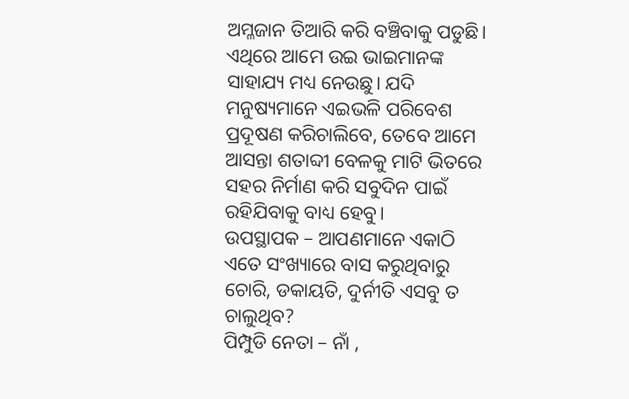ଅମ୍ଳଜାନ ତିଆରି କରି ବଞ୍ଚିବାକୁ ପଡୁଛି। ଏଥିରେ ଆମେ ଉଇ ଭାଇମାନଙ୍କ ସାହାଯ୍ୟ ମଧ୍ୟ ନେଉଛୁ। ଯଦି ମନୁଷ୍ୟମାନେ ଏଇଭଳି ପରିବେଶ ପ୍ରଦୂଷଣ କରିଚାଲିବେ, ତେବେ ଆମେ ଆସନ୍ତା ଶତାବ୍ଦୀ ବେଳକୁ ମାଟି ଭିତରେ ସହର ନିର୍ମାଣ କରି ସବୁଦିନ ପାଇଁ ରହିଯିବାକୁ ବାଧ୍ୟ ହେବୁ।
ଉପସ୍ଥାପକ – ଆପଣମାନେ ଏକାଠି ଏତେ ସଂଖ୍ୟାରେ ବାସ କରୁଥିବାରୁ ଚୋରି, ଡକାୟତି, ଦୁର୍ନୀତି ଏସବୁ ତ ଚାଲୁଥିବ?
ପିମ୍ପୁଡି ନେତା – ନାଁ ,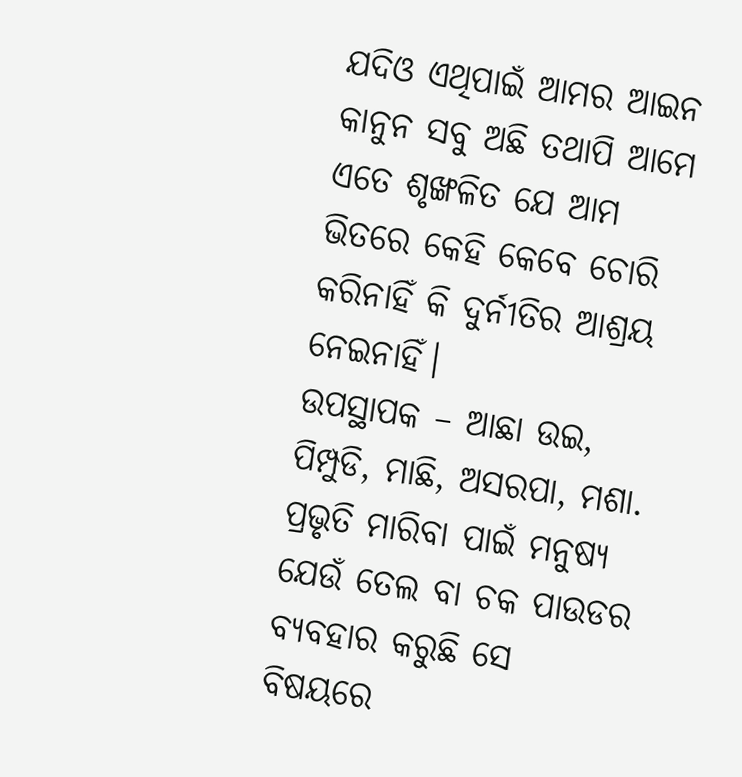ଯଦିଓ ଏଥିପାଇଁ ଆମର ଆଇନ କାନୁନ ସବୁ ଅଛି ତଥାପି ଆମେ ଏତେ ଶୃଙ୍ଖଳିତ ଯେ ଆମ ଭିତରେ କେହି କେବେ ଚୋରି କରିନାହିଁ କି ଦୁର୍ନୀତିର ଆଶ୍ରୟ ନେଇନାହିଁ।
ଉପସ୍ଥାପକ – ଆଛା ଉଇ, ପିମ୍ପୁଡି, ମାଛି, ଅସରପା, ମଶା. ପ୍ରଭୃତି ମାରିବା ପାଇଁ ମନୁଷ୍ୟ ଯେଉଁ ତେଲ ବା ଚକ ପାଉଡର ବ୍ୟବହାର କରୁଛି ସେ ବିଷୟରେ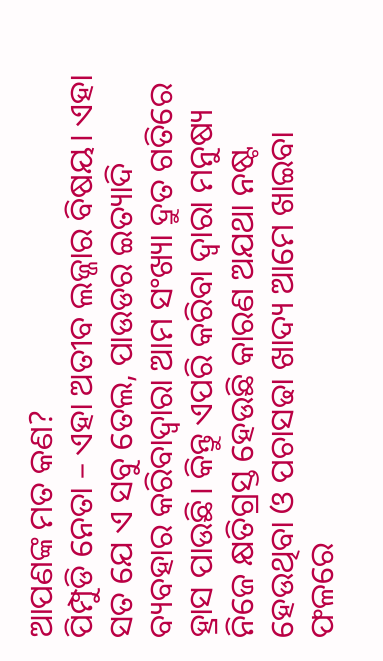ଆପଣଙ୍କ ମତ କଣ?
ପିମ୍ପୁଡି ନେତା – ଏହା ଅତୀବ ଲଜ୍ଜାର ବିଷୟ। ଏହା ସତ ଯେ ଏ ସବୁ ତେଲ, ପାଉଡର ଇତ୍ୟାଦି ବ୍ୟବହାର କରିବାଦ୍ୱାରା ଆମ ସଂଖ୍ୟା ଦ୍ରୁତ ଗତିରେ ହ୍ରାସ ପାଉଛି। କିନ୍ତୁ ଏପରି କରିବା ଦ୍ୱାରା ମନୁଷ୍ୟ ନିଜେ କ୍ଷତିଗ୍ରସ୍ତ ହେଉଛି କାରଣ ଅଯଥା ନଷ୍ଟ ହେଉଥିବା ଓ ପଚାସଢା ଖାଦ୍ୟ ଆମେ ଖାଇବା ଫଳରେ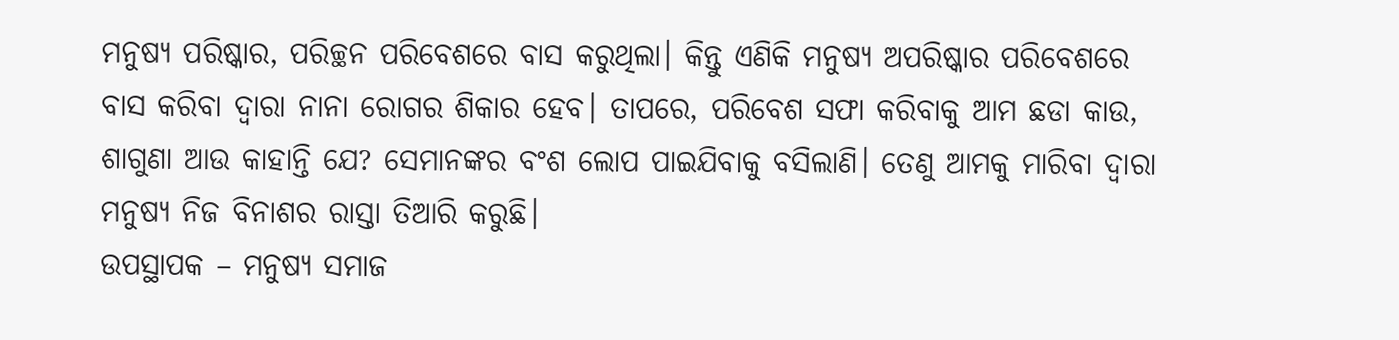ମନୁଷ୍ୟ ପରିଷ୍କାର, ପରିଚ୍ଛନ ପରିବେଶରେ ବାସ କରୁଥିଲା। କିନ୍ତୁ ଏଣିକି ମନୁଷ୍ୟ ଅପରିଷ୍କାର ପରିବେଶରେ ବାସ କରିବା ଦ୍ୱାରା ନାନା ରୋଗର ଶିକାର ହେବ। ତାପରେ, ପରିବେଶ ସଫା କରିବାକୁ ଆମ ଛଡା କାଉ, ଶାଗୁଣା ଆଉ କାହାନ୍ତି ଯେ? ସେମାନଙ୍କର ବଂଶ ଲୋପ ପାଇଯିବାକୁ ବସିଲାଣି। ତେଣୁ ଆମକୁ ମାରିବା ଦ୍ୱାରା ମନୁଷ୍ୟ ନିଜ ବିନାଶର ରାସ୍ତା ତିଆରି କରୁଛି।
ଉପସ୍ଥାପକ – ମନୁଷ୍ୟ ସମାଜ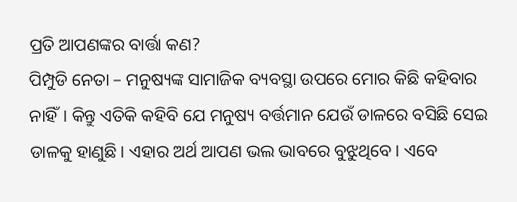ପ୍ରତି ଆପଣଙ୍କର ବାର୍ତ୍ତା କଣ?
ପିମ୍ପୁଡି ନେତା – ମନୁଷ୍ୟଙ୍କ ସାମାଜିକ ବ୍ୟବସ୍ଥା ଉପରେ ମୋର କିଛି କହିବାର ନାହିଁ। କିନ୍ତୁ ଏତିକି କହିବି ଯେ ମନୁଷ୍ୟ ବର୍ତ୍ତମାନ ଯେଉଁ ଡାଳରେ ବସିଛି ସେଇ ଡାଳକୁ ହାଣୁଛି। ଏହାର ଅର୍ଥ ଆପଣ ଭଲ ଭାବରେ ବୁଝୁଥିବେ। ଏବେ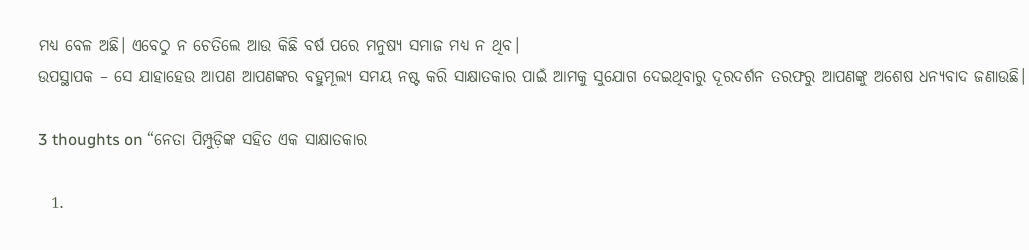ମଧ୍ୟ ବେଳ ଅଛି। ଏବେଠୁ ନ ଚେତିଲେ ଆଉ କିଛି ବର୍ଷ ପରେ ମନୁଷ୍ୟ ସମାଜ ମଧ୍ୟ ନ ଥିବ।
ଉପସ୍ଥାପକ – ସେ ଯାହାହେଉ ଆପଣ ଆପଣଙ୍କର ବହୁମୂଲ୍ୟ ସମୟ ନଷ୍ଟ କରି ସାକ୍ଷାତକାର ପାଇଁ ଆମକୁ ସୁଯୋଗ ଦେଇଥିବାରୁ ଦୂରଦର୍ଶନ ତରଫରୁ ଆପଣଙ୍କୁ ଅଶେଷ ଧନ୍ୟବାଦ ଜଣାଉଛି।

3 thoughts on “ନେତା ପିମ୍ପୁଡ଼ିଙ୍କ ସହିତ ଏକ ସାକ୍ଷାତକାର

  1.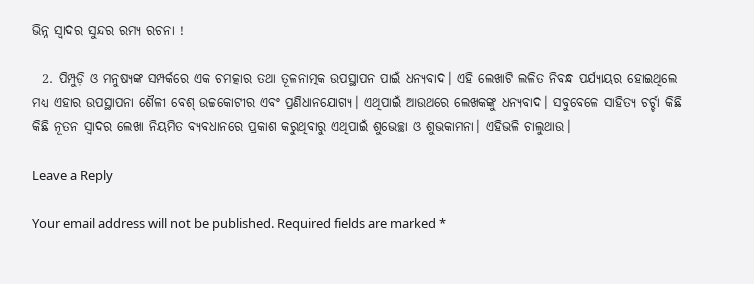ଭିନ୍ନ ସ୍ବାଦର ସୁନ୍ଦର ରମ୍ୟ ରଚନା !

  2. ପିମ୍ପୁଡ଼ି ଓ ମନୁଷ୍ୟଙ୍କ ସମ୍ପର୍କରେ ଏକ ଚମତ୍କାର ତଥା ତୂଳନାତ୍ମକ ଉପସ୍ଥାପନ ପାଇଁ ଧନ୍ୟବାଦ। ଏହି ଲେଖାଟି ଲଳିତ ନିବନ୍ଧ ପର୍ଯ୍ୟାୟର ହୋଇଥିଲେ ମଧ୍ୟ ଏହାର ଉପସ୍ଥାପନା ଶୈଳୀ ବେଶ୍‌ ଉଚ୍ଚକୋଟୀର ଏବଂ ପ୍ରଣିଧାନଯୋଗ୍ୟ। ଏଥିପାଇଁ ଆଉଥରେ ଲେଖକଙ୍କୁ ଧନ୍ୟବାଦ। ସବୁବେଳେ ସାହିତ୍ୟ ଚର୍ଚ୍ଚା କିଛି କିଛି ନୂତନ ସ୍ୱାଦର ଲେଖା ନିୟମିତ ବ୍ୟବଧାନରେ ପ୍ରକାଶ କରୁଥିବାରୁ ଏଥିପାଇଁ ଶୁଭେଚ୍ଛା ଓ ଶୁଭକାମନା। ଏହିଭଳି ଚାଲୁଥାଉ।

Leave a Reply

Your email address will not be published. Required fields are marked *